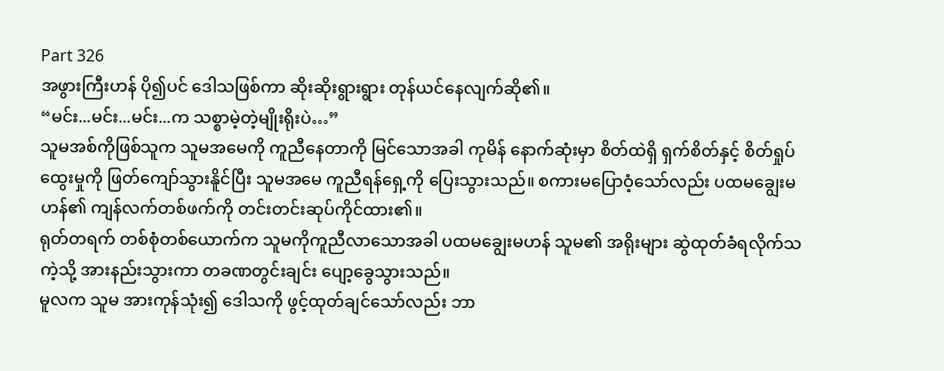Part 326
အဖွားကြီးဟန် ပို၍ပင် ဒေါသဖြစ်ကာ ဆိုးဆိုးရွားရွား တုန်ယင်နေလျက်ဆို၏။
“မင်း...မင်း...မင်း...က သစ္စာမဲ့တဲ့မျိုးရိုးပဲ…”
သူမအစ်ကိုဖြစ်သူက သူမအမေကို ကူညီနေတာကို မြင်သောအခါ ကုမိန် နောက်ဆုံးမှာ စိတ်ထဲရှိ ရှက်စိတ်နှင့် စိတ်ရှုပ်ထွေးမှုကို ဖြတ်ကျော်သွားနိူင်ပြီး သူမအမေ ကူညီရန်ရှေ့ကို ပြေးသွားသည်။ စကားမပြောဝံ့သော်လည်း ပထမချွေးမဟန်၏ ကျန်လက်တစ်ဖက်ကို တင်းတင်းဆုပ်ကိုင်ထား၏။
ရုတ်တရက် တစ်စုံတစ်ယောက်က သူမကိုကူညီလာသောအခါ ပထမချွေးမဟန် သူမ၏ အရိုးများ ဆွဲထုတ်ခံရလိုက်သကဲ့သို့ အားနည်းသွားကာ တခဏတွင်းချင်း ပျော့ခွေသွားသည်။
မူလက သူမ အားကုန်သုံး၍ ဒေါသကို ဖွင့်ထုတ်ချင်သော်လည်း ဘာ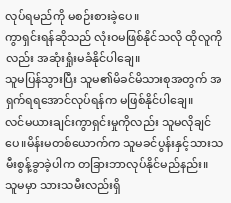လုပ်ရမည်ကို မစဉ်းစားခဲ့ပေ။
ကွာရှင်းရန်ဆိုသည် လုံးဝမဖြစ်နိုင်သလို ထိုလူကို လည်း အဆုံးရှုံးမခံနိုင်ပါချေ။
သူမပြန်သွားပြီး သူမ၏မိခင်မိသားစုအတွက် အရှက်ရရအောင်လုပ်ရန်က မဖြစ်နိုင်ပါချေ။
လင်မယားချင်းကွာရှင်းမှုကိုလည်း သူမလိုချင်ပေ။မိန်းမတစ်ယောက်က သူမခင်ပွန်းနှင့်သားသမီးစွန့်ခွာခဲ့ပါက တခြားဘာလုပ်နိုင်မည်နည်း။
သူမမှာ သားသမီးလည်းရှိ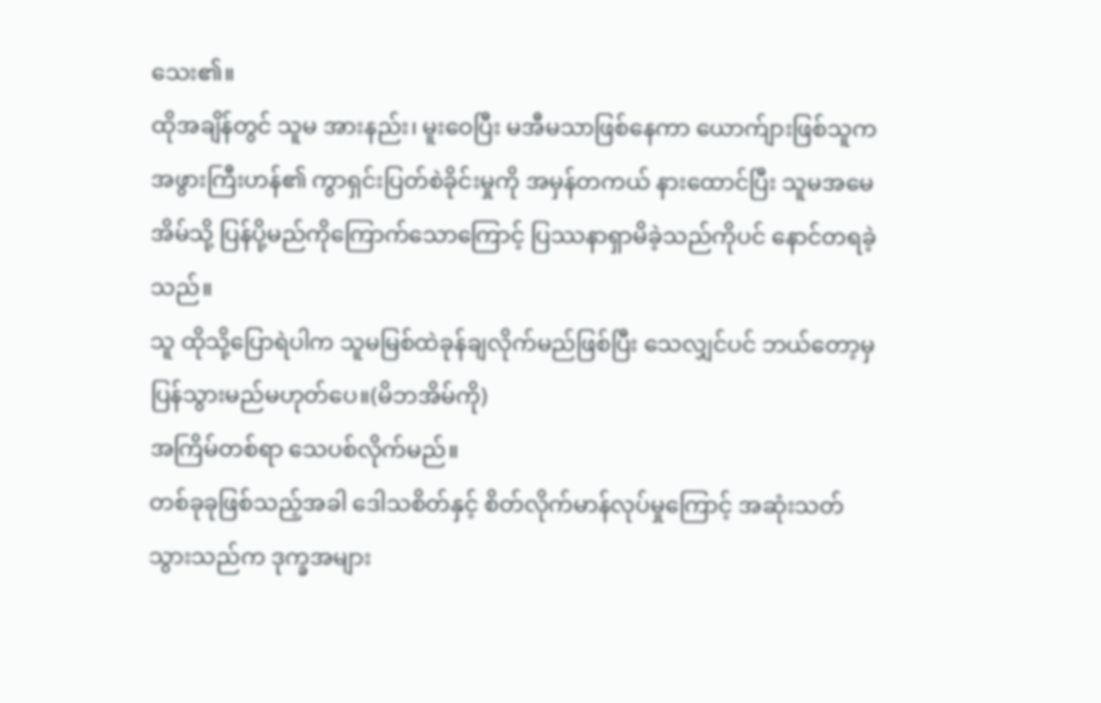သေး၏။
ထိုအချိန်တွင် သူမ အားနည်း၊ မူးဝေပြီး မအီမသာဖြစ်နေကာ ယောက်ျားဖြစ်သူက အဖွားကြီးဟန်၏ ကွာရှင်းပြတ်စဲခိုင်းမှုကို အမှန်တကယ် နားထောင်ပြီး သူမအမေအိမ်သို့ ပြန်ပို့မည်ကိုကြောက်သောကြောင့် ပြဿနာရှာမိခဲ့သည်ကိုပင် နောင်တရခဲ့သည်။
သူ ထိုသို့ပြောရဲပါက သူမမြစ်ထဲခုန်ချလိုက်မည်ဖြစ်ပြီး သေလျှင်ပင် ဘယ်တော့မှ ပြန်သွားမည်မဟုတ်ပေ။(မိဘအိမ်ကို)
အကြိမ်တစ်ရာ သေပစ်လိုက်မည်။
တစ်ခုခုဖြစ်သည့်အခါ ဒေါသစိတ်နှင့် စိတ်လိုက်မာန်လုပ်မှုကြောင့် အဆုံးသတ်သွားသည်က ဒုက္ခအများ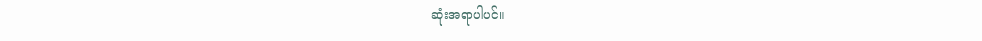ဆုံးအရာပါပင်။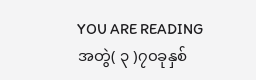YOU ARE READING
အတွဲ( ၃ )၇၀ခုနှစ်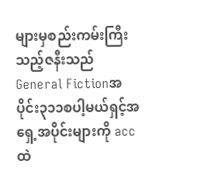များမှစည်းကမ်းကြီးသည့်ဇနီးသည်
General Fictionအပိုင်း၃၁၁စပါ့မယ်ရှင့်အရှေ့အပိုင်းများကို accထဲ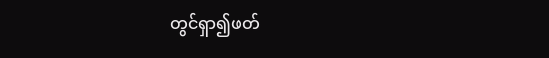တွင်ရှာ၍ဖတ်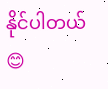နိုင်ပါတယ်😊